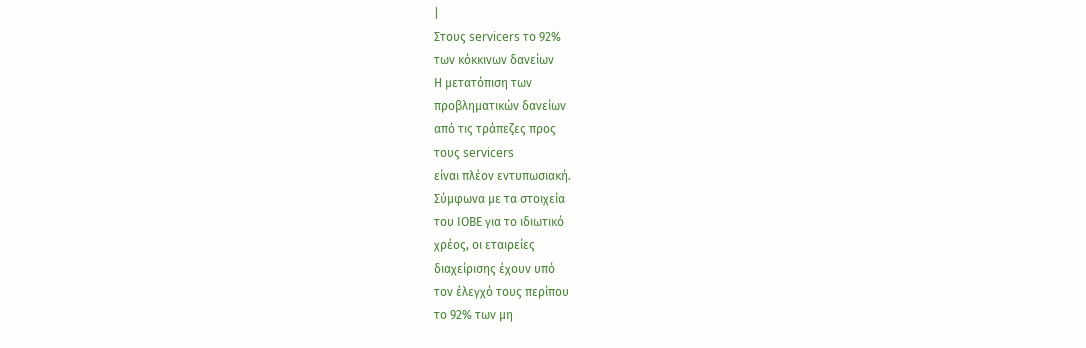|
Στους servicers το 92%
των κόκκινων δανείων
Η μετατόπιση των
προβληματικών δανείων
από τις τράπεζες προς
τους servicers
είναι πλέον εντυπωσιακή.
Σύμφωνα με τα στοιχεία
του ΙΟΒΕ για το ιδιωτικό
χρέος, οι εταιρείες
διαχείρισης έχουν υπό
τον έλεγχό τους περίπου
το 92% των μη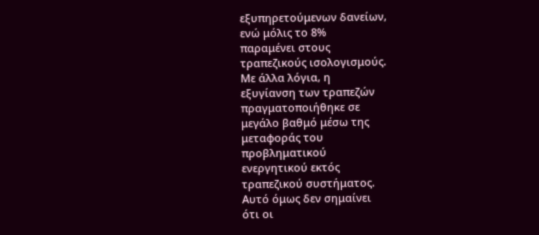εξυπηρετούμενων δανείων,
ενώ μόλις το 8%
παραμένει στους
τραπεζικούς ισολογισμούς.
Με άλλα λόγια, η
εξυγίανση των τραπεζών
πραγματοποιήθηκε σε
μεγάλο βαθμό μέσω της
μεταφοράς του
προβληματικού
ενεργητικού εκτός
τραπεζικού συστήματος.
Αυτό όμως δεν σημαίνει
ότι οι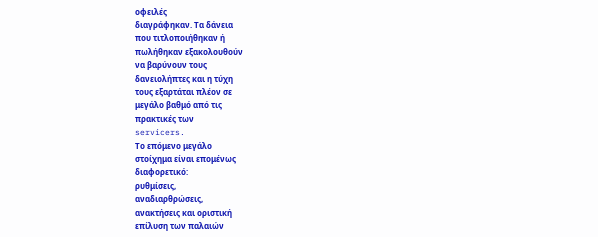οφειλές
διαγράφηκαν. Τα δάνεια
που τιτλοποιήθηκαν ή
πωλήθηκαν εξακολουθούν
να βαρύνουν τους
δανειολήπτες και η τύχη
τους εξαρτάται πλέον σε
μεγάλο βαθμό από τις
πρακτικές των
servicers.
Το επόμενο μεγάλο
στοίχημα είναι επομένως
διαφορετικό:
ρυθμίσεις,
αναδιαρθρώσεις,
ανακτήσεις και οριστική
επίλυση των παλαιών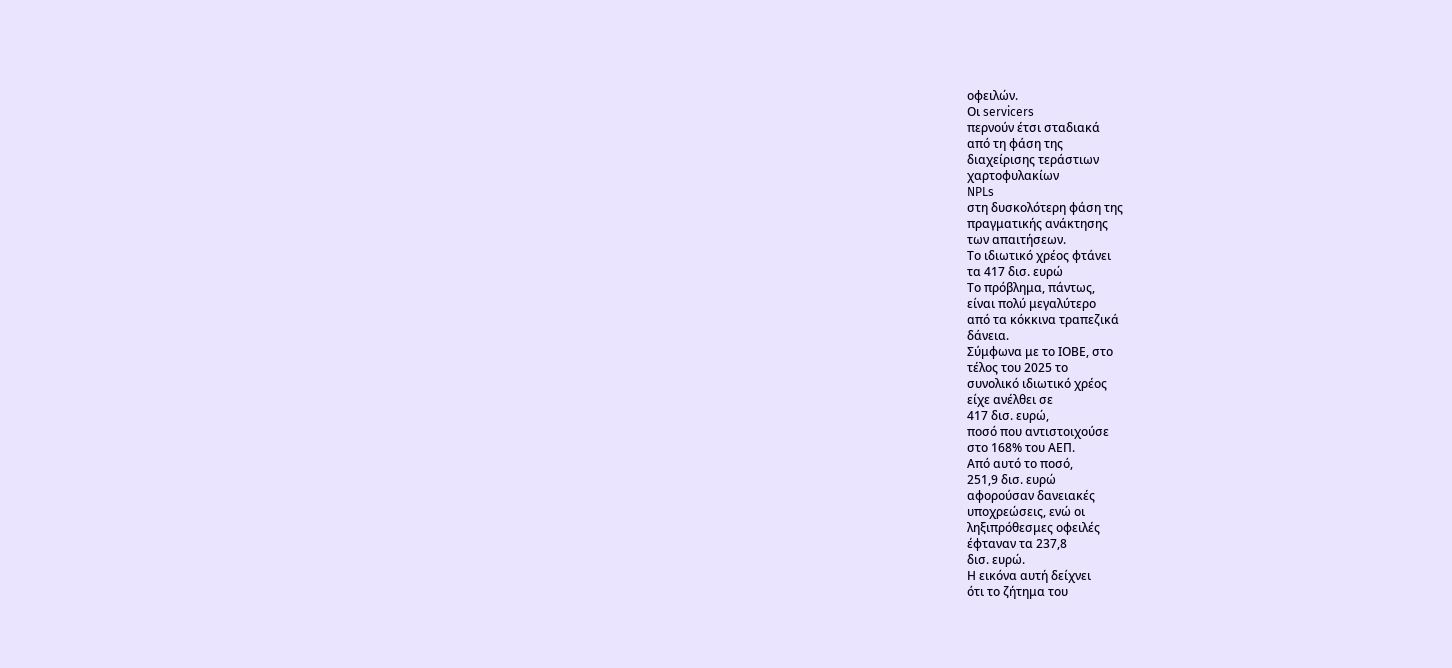οφειλών.
Οι servicers
περνούν έτσι σταδιακά
από τη φάση της
διαχείρισης τεράστιων
χαρτοφυλακίων
NPLs
στη δυσκολότερη φάση της
πραγματικής ανάκτησης
των απαιτήσεων.
Το ιδιωτικό χρέος φτάνει
τα 417 δισ. ευρώ
Το πρόβλημα, πάντως,
είναι πολύ μεγαλύτερο
από τα κόκκινα τραπεζικά
δάνεια.
Σύμφωνα με το ΙΟΒΕ, στο
τέλος του 2025 το
συνολικό ιδιωτικό χρέος
είχε ανέλθει σε
417 δισ. ευρώ,
ποσό που αντιστοιχούσε
στο 168% του ΑΕΠ.
Από αυτό το ποσό,
251,9 δισ. ευρώ
αφορούσαν δανειακές
υποχρεώσεις, ενώ οι
ληξιπρόθεσμες οφειλές
έφταναν τα 237,8
δισ. ευρώ.
Η εικόνα αυτή δείχνει
ότι το ζήτημα του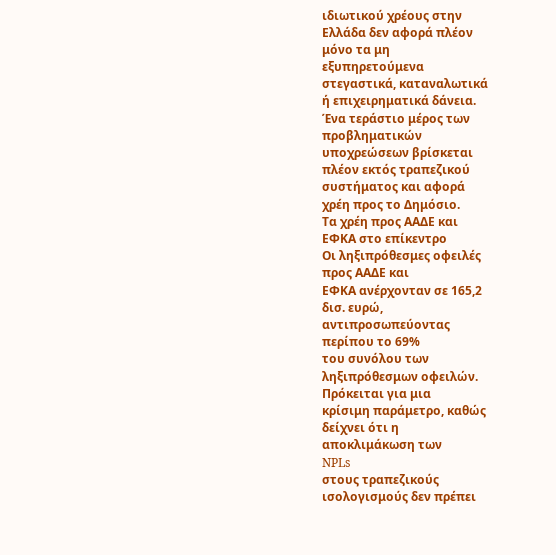ιδιωτικού χρέους στην
Ελλάδα δεν αφορά πλέον
μόνο τα μη
εξυπηρετούμενα
στεγαστικά, καταναλωτικά
ή επιχειρηματικά δάνεια.
Ένα τεράστιο μέρος των
προβληματικών
υποχρεώσεων βρίσκεται
πλέον εκτός τραπεζικού
συστήματος και αφορά
χρέη προς το Δημόσιο.
Τα χρέη προς ΑΑΔΕ και
ΕΦΚΑ στο επίκεντρο
Οι ληξιπρόθεσμες οφειλές
προς ΑΑΔΕ και
ΕΦΚΑ ανέρχονταν σε 165,2
δισ. ευρώ,
αντιπροσωπεύοντας
περίπου το 69%
του συνόλου των
ληξιπρόθεσμων οφειλών.
Πρόκειται για μια
κρίσιμη παράμετρο, καθώς
δείχνει ότι η
αποκλιμάκωση των
NPLs
στους τραπεζικούς
ισολογισμούς δεν πρέπει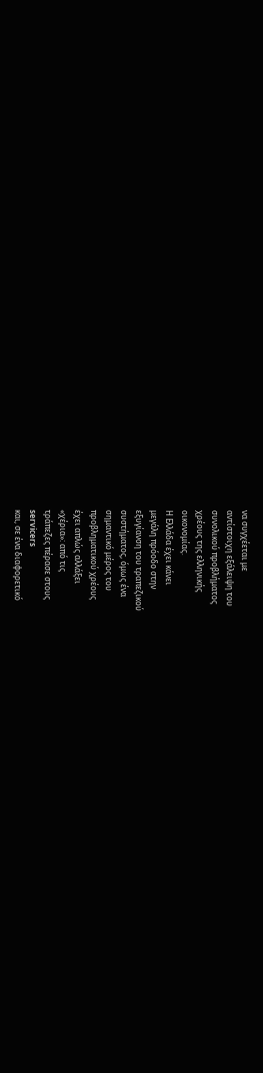να συγχέεται με
αντίστοιχη εξάλειψη του
συνολικού προβλήματος
χρέους της ελληνικής
οικονομίας.
Η Ελλάδα έχει κάνει
μεγάλη πρόοδο στην
εξυγίανση του τραπεζικού
συστήματος, όμως ένα
σημαντικό μέρος του
προβληματικού χρέους
έχει απλώς αλλάξει
«χέρια»: από τις
τράπεζες πέρασε στους
servicers
και, σε ένα διαφορετικό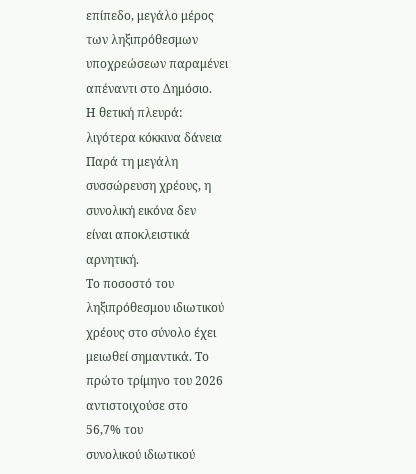επίπεδο, μεγάλο μέρος
των ληξιπρόθεσμων
υποχρεώσεων παραμένει
απέναντι στο Δημόσιο.
Η θετική πλευρά:
λιγότερα κόκκινα δάνεια
Παρά τη μεγάλη
συσσώρευση χρέους, η
συνολική εικόνα δεν
είναι αποκλειστικά
αρνητική.
Το ποσοστό του
ληξιπρόθεσμου ιδιωτικού
χρέους στο σύνολο έχει
μειωθεί σημαντικά. Το
πρώτο τρίμηνο του 2026
αντιστοιχούσε στο
56,7% του
συνολικού ιδιωτικού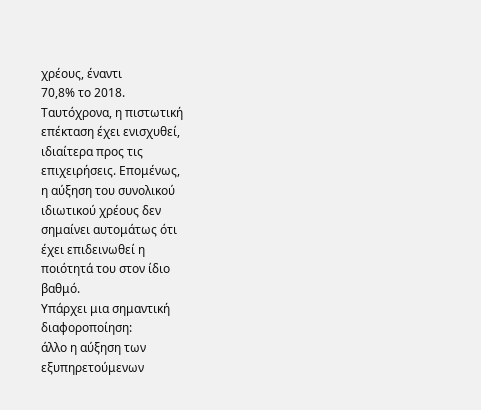χρέους, έναντι
70,8% το 2018.
Ταυτόχρονα, η πιστωτική
επέκταση έχει ενισχυθεί,
ιδιαίτερα προς τις
επιχειρήσεις. Επομένως,
η αύξηση του συνολικού
ιδιωτικού χρέους δεν
σημαίνει αυτομάτως ότι
έχει επιδεινωθεί η
ποιότητά του στον ίδιο
βαθμό.
Υπάρχει μια σημαντική
διαφοροποίηση:
άλλο η αύξηση των
εξυπηρετούμενων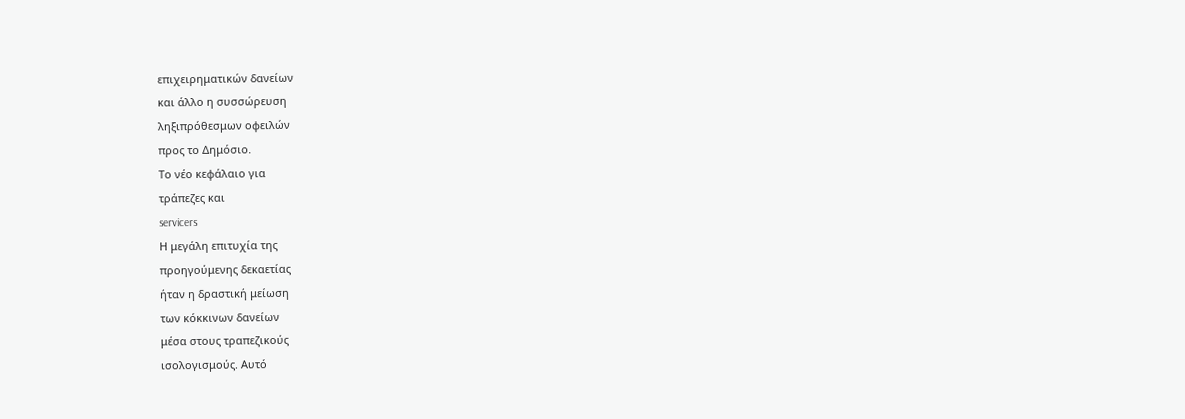επιχειρηματικών δανείων
και άλλο η συσσώρευση
ληξιπρόθεσμων οφειλών
προς το Δημόσιο.
Το νέο κεφάλαιο για
τράπεζες και
servicers
Η μεγάλη επιτυχία της
προηγούμενης δεκαετίας
ήταν η δραστική μείωση
των κόκκινων δανείων
μέσα στους τραπεζικούς
ισολογισμούς. Αυτό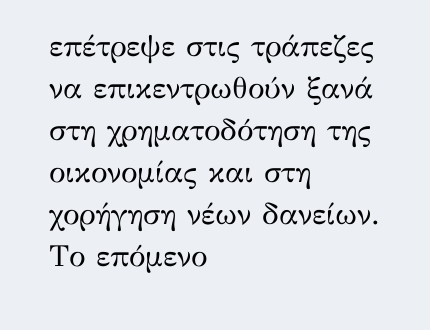επέτρεψε στις τράπεζες
να επικεντρωθούν ξανά
στη χρηματοδότηση της
οικονομίας και στη
χορήγηση νέων δανείων.
Το επόμενο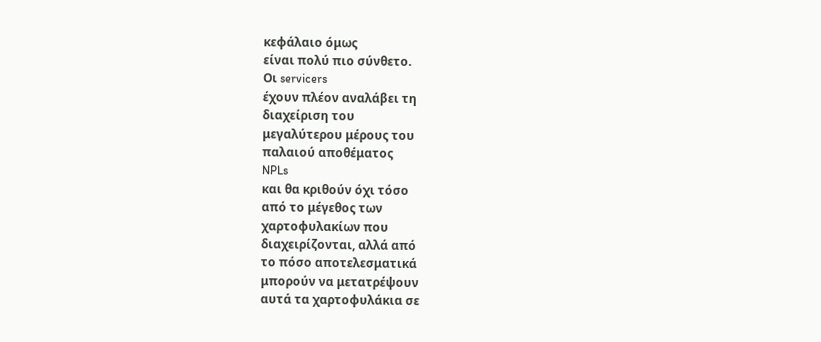κεφάλαιο όμως
είναι πολύ πιο σύνθετο.
Οι servicers
έχουν πλέον αναλάβει τη
διαχείριση του
μεγαλύτερου μέρους του
παλαιού αποθέματος
NPLs
και θα κριθούν όχι τόσο
από το μέγεθος των
χαρτοφυλακίων που
διαχειρίζονται, αλλά από
το πόσο αποτελεσματικά
μπορούν να μετατρέψουν
αυτά τα χαρτοφυλάκια σε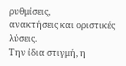ρυθμίσεις,
ανακτήσεις και οριστικές
λύσεις.
Την ίδια στιγμή, η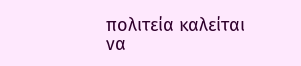πολιτεία καλείται να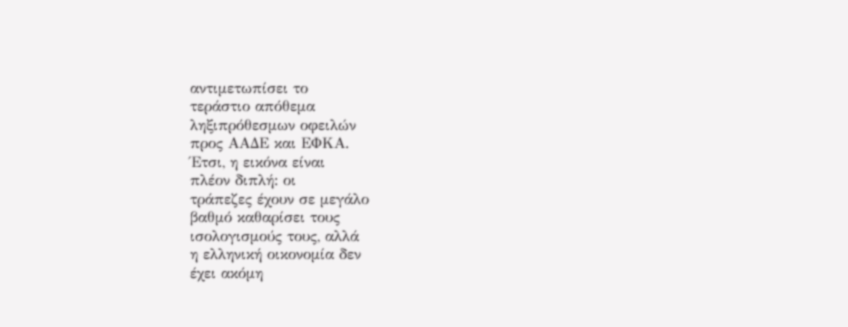αντιμετωπίσει το
τεράστιο απόθεμα
ληξιπρόθεσμων οφειλών
προς ΑΑΔΕ και ΕΦΚΑ.
Έτσι, η εικόνα είναι
πλέον διπλή: οι
τράπεζες έχουν σε μεγάλο
βαθμό καθαρίσει τους
ισολογισμούς τους, αλλά
η ελληνική οικονομία δεν
έχει ακόμη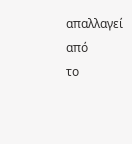απαλλαγεί από
το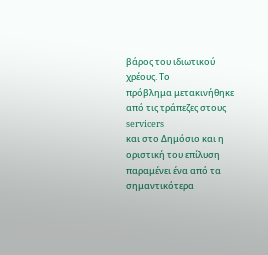βάρος του ιδιωτικού
χρέους. Το
πρόβλημα μετακινήθηκε
από τις τράπεζες στους
servicers
και στο Δημόσιο και η
οριστική του επίλυση
παραμένει ένα από τα
σημαντικότερα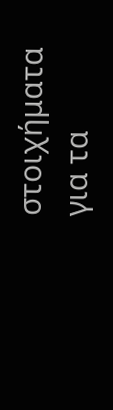στοιχήματα
για τα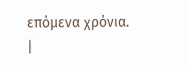επόμενα χρόνια.
|